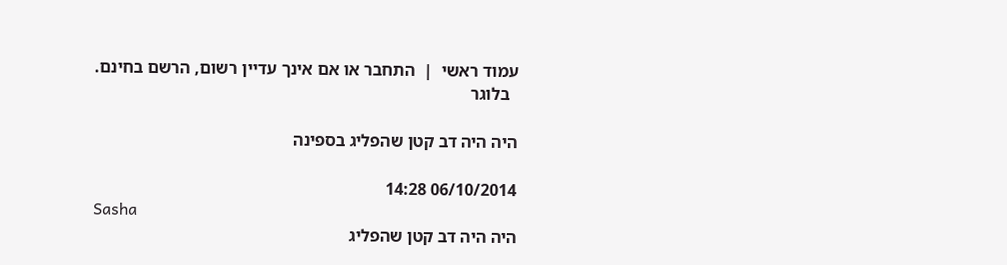עמוד ראשי  |  התחבר או אם אינך עדיין רשום, הרשם בחינם.
  בלוגר

היה היה דב קטן שהפליג בספינה

06/10/2014 14:28
Sasha
היה היה דב קטן שהפליג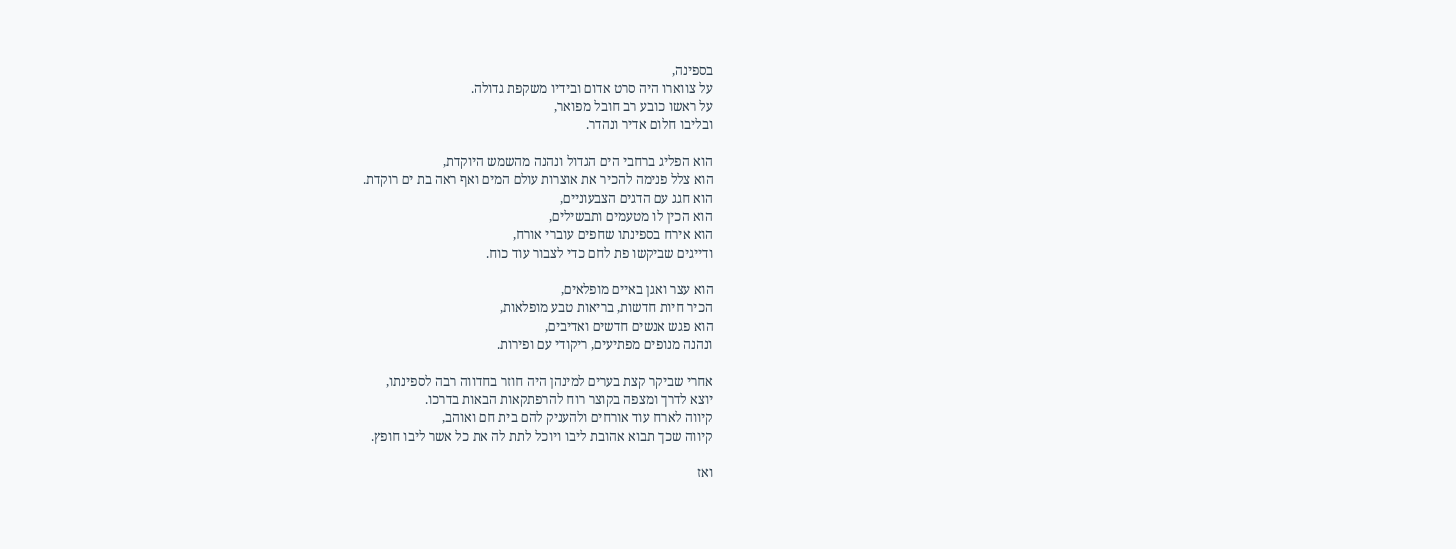בספינה,
על צווארו היה סרט אדום ובידיו משקפת גדולה.
על ראשו כובע רב חובל מפואר,
ובליבו חלום אדיר ונהדר.

הוא הפליג ברחבי הים הגדול ונהנה מהשמש היוקדת,
הוא צלל פנימה להכיר את אוצרות עולם המים ואף ראה בת ים רוקדת.
הוא חגג עם הדגים הצבעוניים,
הוא הכין לו מטעמים ותבשילים,
הוא אירח בספינתו שחפים עוברי אורח,
ודייגים שביקשו פת לחם כדי לצבור עוד כוח.

הוא עצר ואגן באיים מופלאים,
הכיר חיות חדשות, בריאות טבע מופלאות,
הוא פגש אנשים חדשים ואדיבים,
ונהנה מנופים מפתיעים, ריקודי עם ופירות.

אחרי שביקר קצת בערים למינהן היה חוזר בחדווה רבה לספינתו,
יוצא לדרך ומצפה בקוצר רוח להרפתקאות הבאות בדרכו.
קיווה לארח עוד אורחים ולהעניק להם בית חם ואוהב,
קיווה שכך תבוא אהובת ליבו ויוכל לתת לה את כל אשר ליבו חופץ.

ואז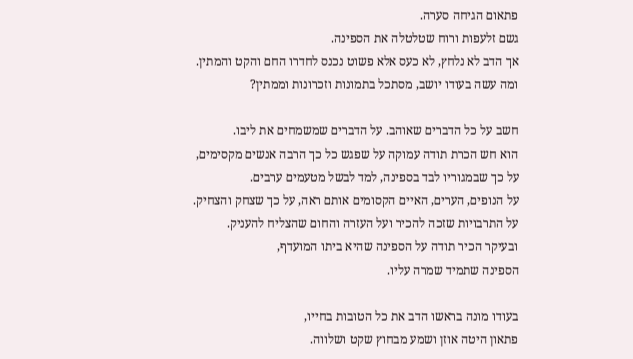פתאום הגיחה סערה.
גשם זלעפות ורוח שטלטלה את הספינה.
אך הדב לא נלחץ, לא כעס אלא פשוט נכנס לחדרו החם והקט והמתין.
ומה עשה בעודו יושב, מסתכל בתמונות וזכרונות וממתין?

חשב על כל הדברים שאוהב. על הדברים שמשמחים את ליבו.
הוא חש הכרת תודה עמוקה על שפגש כל כך הרבה אנשים מקסימים,
על כך שבמגוריו לבד בספינה, למד לבשל מטעמים ערבים.
על הנופים, הערים, האיים הקסומים אותם ראה, על כך שצחק והצחיק.
על התרבויות שזכה להכיר ועל העזרה והחום שהצליח להעניק.
ובעיקר הכיר תודה על הספינה שהיא ביתו המועדף,
הספינה שתמיד שמרה עליו.

בעודו מונה בראשו הדב את כל הטובות בחייו,
פתאון היטה אוזן ושמע מבחוץ שקט ושלווה.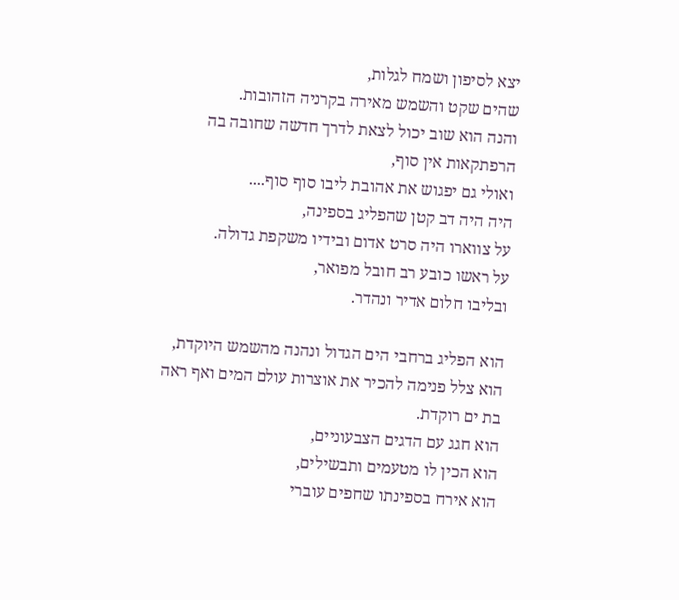יצא לסיפון ושמח לגלות,
שהים שקט והשמש מאירה בקרניה הזהובות.
והנה הוא שוב יכול לצאת לדרך חדשה שחובה בה הרפתקאות אין סוף,
ואולי גם יפגוש את אהובת ליבו סוף סוף....
היה היה דב קטן שהפליג בספינה,
על צווארו היה סרט אדום ובידיו משקפת גדולה.
על ראשו כובע רב חובל מפואר,
ובליבו חלום אדיר ונהדר.

הוא הפליג ברחבי הים הגדול ונהנה מהשמש היוקדת,
הוא צלל פנימה להכיר את אוצרות עולם המים ואף ראה בת ים רוקדת.
הוא חגג עם הדגים הצבעוניים,
הוא הכין לו מטעמים ותבשילים,
הוא אירח בספינתו שחפים עוברי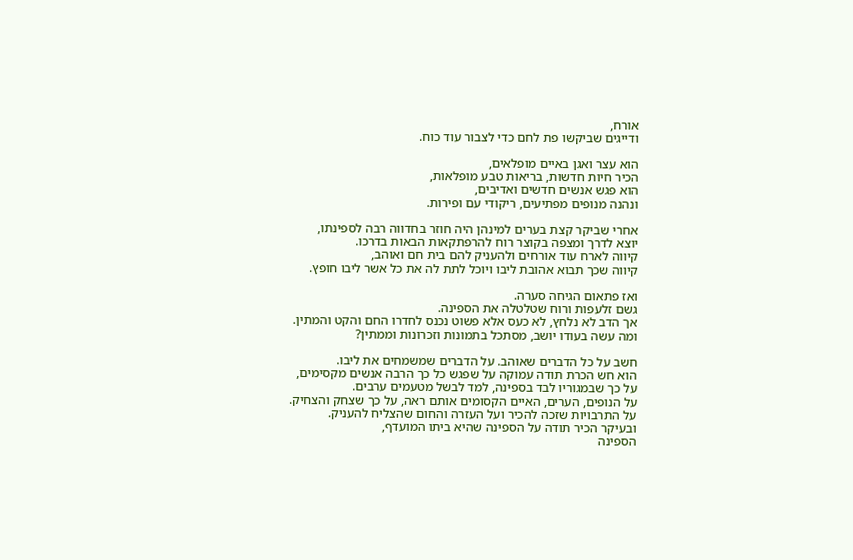אורח,
ודייגים שביקשו פת לחם כדי לצבור עוד כוח.

הוא עצר ואגן באיים מופלאים,
הכיר חיות חדשות, בריאות טבע מופלאות,
הוא פגש אנשים חדשים ואדיבים,
ונהנה מנופים מפתיעים, ריקודי עם ופירות.

אחרי שביקר קצת בערים למינהן היה חוזר בחדווה רבה לספינתו,
יוצא לדרך ומצפה בקוצר רוח להרפתקאות הבאות בדרכו.
קיווה לארח עוד אורחים ולהעניק להם בית חם ואוהב,
קיווה שכך תבוא אהובת ליבו ויוכל לתת לה את כל אשר ליבו חופץ.

ואז פתאום הגיחה סערה.
גשם זלעפות ורוח שטלטלה את הספינה.
אך הדב לא נלחץ, לא כעס אלא פשוט נכנס לחדרו החם והקט והמתין.
ומה עשה בעודו יושב, מסתכל בתמונות וזכרונות וממתין?

חשב על כל הדברים שאוהב. על הדברים שמשמחים את ליבו.
הוא חש הכרת תודה עמוקה על שפגש כל כך הרבה אנשים מקסימים,
על כך שבמגוריו לבד בספינה, למד לבשל מטעמים ערבים.
על הנופים, הערים, האיים הקסומים אותם ראה, על כך שצחק והצחיק.
על התרבויות שזכה להכיר ועל העזרה והחום שהצליח להעניק.
ובעיקר הכיר תודה על הספינה שהיא ביתו המועדף,
הספינה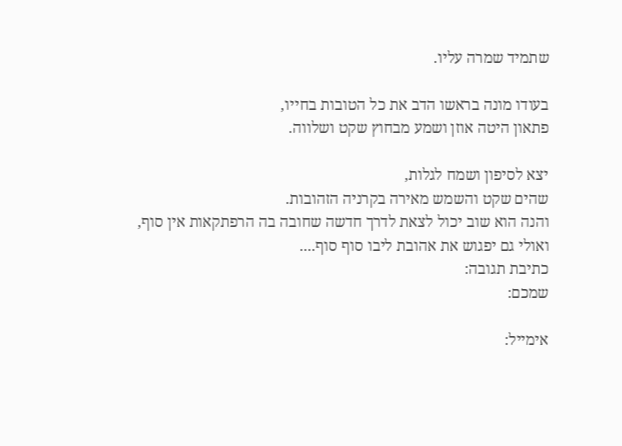שתמיד שמרה עליו.

בעודו מונה בראשו הדב את כל הטובות בחייו,
פתאון היטה אוזן ושמע מבחוץ שקט ושלווה.

יצא לסיפון ושמח לגלות,
שהים שקט והשמש מאירה בקרניה הזהובות.
והנה הוא שוב יכול לצאת לדרך חדשה שחובה בה הרפתקאות אין סוף,
ואולי גם יפגוש את אהובת ליבו סוף סוף....
כתיבת תגובה:
שמכם:

אימייל: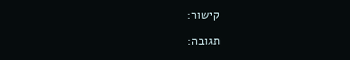קישור:

תגובה: